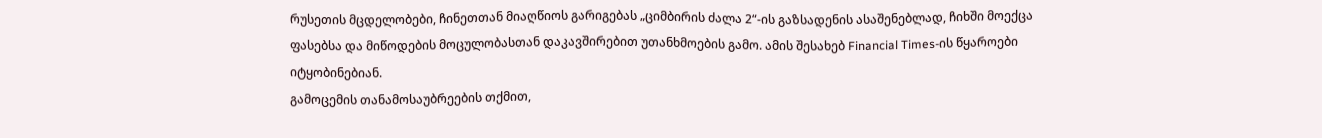რუსეთის მცდელობები, ჩინეთთან მიაღწიოს გარიგებას „ციმბირის ძალა 2“-ის გაზსადენის ასაშენებლად, ჩიხში მოექცა ფასებსა და მიწოდების მოცულობასთან დაკავშირებით უთანხმოების გამო. ამის შესახებ Financial Times-ის წყაროები იტყობინებიან.
გამოცემის თანამოსაუბრეების თქმით,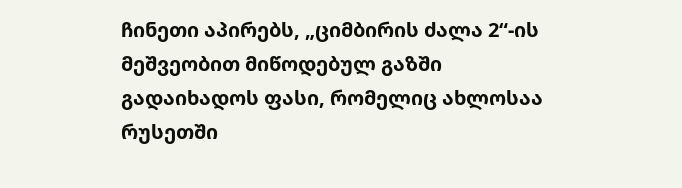ჩინეთი აპირებს, „ციმბირის ძალა 2“-ის მეშვეობით მიწოდებულ გაზში გადაიხადოს ფასი, რომელიც ახლოსაა რუსეთში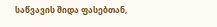საწვავის შიდა ფასებთან,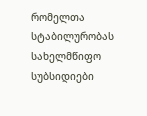რომელთა სტაბილურობას სახელმწიფო სუბსიდიები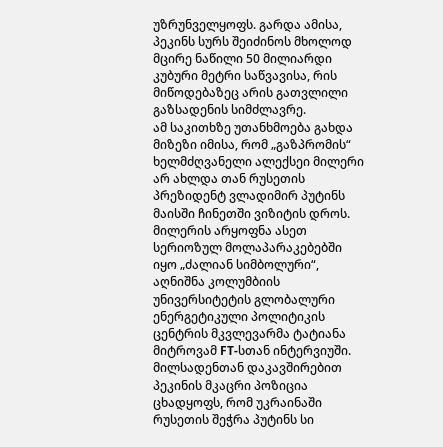უზრუნველყოფს. გარდა ამისა, პეკინს სურს შეიძინოს მხოლოდ მცირე ნაწილი 50 მილიარდი კუბური მეტრი საწვავისა, რის მიწოდებაზეც არის გათვლილი გაზსადენის სიმძლავრე.
ამ საკითხზე უთანხმოება გახდა მიზეზი იმისა, რომ „გაზპრომის“ ხელმძღვანელი ალექსეი მილერი არ ახლდა თან რუსეთის პრეზიდენტ ვლადიმირ პუტინს მაისში ჩინეთში ვიზიტის დროს.
მილერის არყოფნა ასეთ სერიოზულ მოლაპარაკებებში იყო „ძალიან სიმბოლური“, აღნიშნა კოლუმბიის უნივერსიტეტის გლობალური ენერგეტიკული პოლიტიკის ცენტრის მკვლევარმა ტატიანა მიტროვამ FT-სთან ინტერვიუში.
მილსადენთან დაკავშირებით პეკინის მკაცრი პოზიცია ცხადყოფს, რომ უკრაინაში რუსეთის შეჭრა პუტინს სი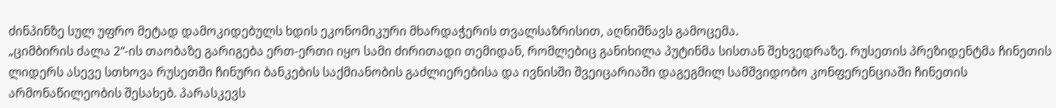ძინპინზე სულ უფრო მეტად დამოკიდებულს ხდის ეკონომიკური მხარდაჭერის თვალსაზრისით, აღნიშნავს გამოცემა.
„ციმბირის ძალა 2“-ის თაობაზე გარიგება ერთ-ერთი იყო სამი ძირითადი თემიდან, რომლებიც განიხილა პუტინმა სისთან შეხვედრაზე. რუსეთის პრეზიდენტმა ჩინეთის ლიდერს ასევე სთხოვა რუსეთში ჩინური ბანკების საქმიანობის გაძლიერებისა და ივნისში შვეიცარიაში დაგეგმილ სამშვიდობო კონფერენციაში ჩინეთის არმონაწილეობის შესახებ. პარასკევს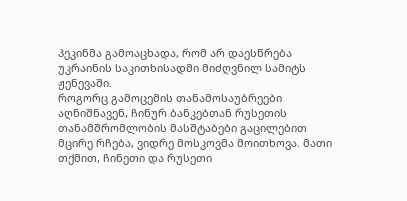პეკინმა გამოაცხადა, რომ არ დაესწრება უკრაინის საკითხისადმი მიძღვნილ სამიტს ჟენევაში.
როგორც გამოცემის თანამოსაუბრეები აღნიშნავენ, ჩინურ ბანკებთან რუსეთის თანამშრომლობის მასშტაბები გაცილებით მცირე რჩება, ვიდრე მოსკოვმა მოითხოვა. მათი თქმით, ჩინეთი და რუსეთი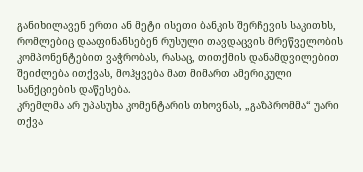განიხილავენ ერთი ან მეტი ისეთი ბანკის შერჩევის საკითხს, რომლებიც დააფინანსებენ რუსული თავდაცვის მრეწველობის კომპონენტებით ვაჭრობას, რასაც, თითქმის დანამდვილებით შეიძლება ითქვას, მოჰყვება მათ მიმართ ამერიკული სანქციების დაწესება.
კრემლმა არ უპასუხა კომენტარის თხოვნას, „გაზპრომმა“ უარი თქვა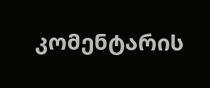კომენტარის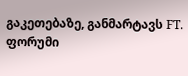გაკეთებაზე, განმარტავს FT.
ფორუმი